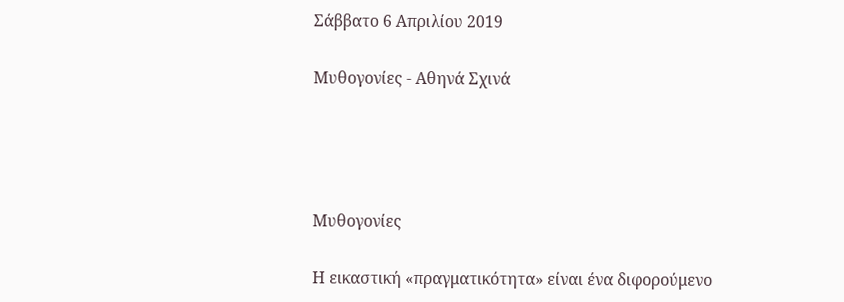Σάββατο 6 Απριλίου 2019

Μυθογονίες - Αθηνά Σχινά




Μυθογονίες

Η εικαστική «πραγματικότητα» είναι ένα διφορούμενο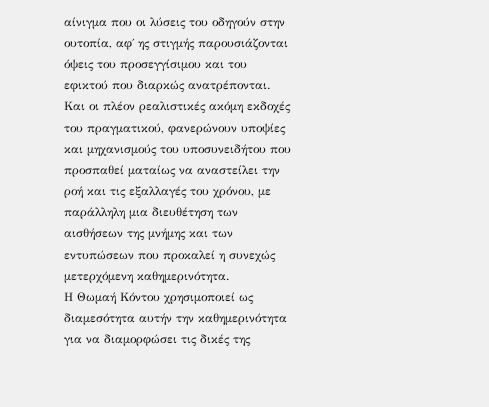αίνιγμα που οι λύσεις του οδηγούν στην ουτοπία, αφ΄ ης στιγμής παρουσιάζονται όψεις του προσεγγίσιμου και του εφικτού που διαρκώς ανατρέπονται. Και οι πλέον ρεαλιστικές ακόμη εκδοχές του πραγματικού, φανερώνουν υποψίες και μηχανισμούς του υποσυνειδήτου που προσπαθεί ματαίως να αναστείλει την ροή και τις εξαλλαγές του χρόνου, με παράλληλη μια διευθέτηση των αισθήσεων της μνήμης και των εντυπώσεων που προκαλεί η συνεχώς μετερχόμενη καθημερινότητα.
Η Θωμαή Κόντου χρησιμοποιεί ως διαμεσότητα αυτήν την καθημερινότητα για να διαμορφώσει τις δικές της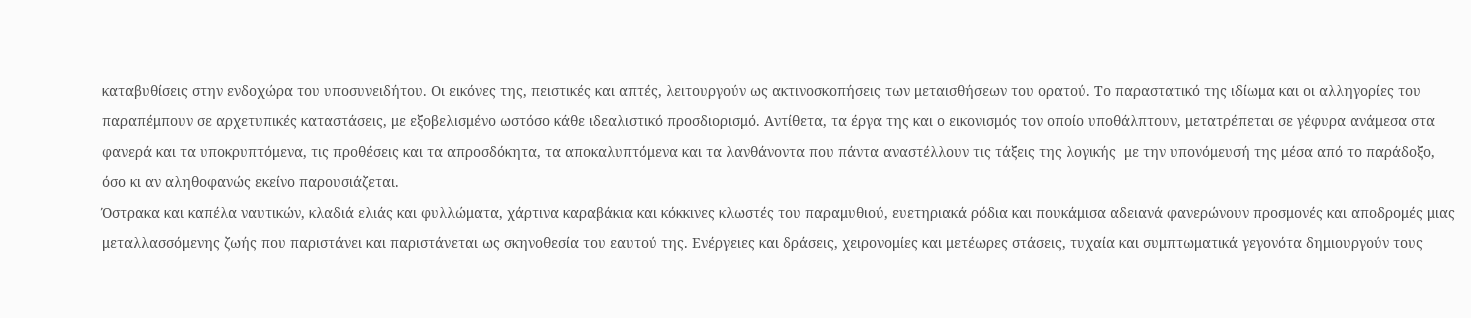καταβυθίσεις στην ενδοχώρα του υποσυνειδήτου. Οι εικόνες της, πειστικές και απτές, λειτουργούν ως ακτινοσκοπήσεις των μεταισθήσεων του ορατού. Το παραστατικό της ιδίωμα και οι αλληγορίες του παραπέμπουν σε αρχετυπικές καταστάσεις, με εξοβελισμένο ωστόσο κάθε ιδεαλιστικό προσδιορισμό. Αντίθετα, τα έργα της και ο εικονισμός τον οποίο υποθάλπτουν, μετατρέπεται σε γέφυρα ανάμεσα στα φανερά και τα υποκρυπτόμενα, τις προθέσεις και τα απροσδόκητα, τα αποκαλυπτόμενα και τα λανθάνοντα που πάντα αναστέλλουν τις τάξεις της λογικής  με την υπονόμευσή της μέσα από το παράδοξο, όσο κι αν αληθοφανώς εκείνο παρουσιάζεται.
Όστρακα και καπέλα ναυτικών, κλαδιά ελιάς και φυλλώματα, χάρτινα καραβάκια και κόκκινες κλωστές του παραμυθιού, ευετηριακά ρόδια και πουκάμισα αδειανά φανερώνουν προσμονές και αποδρομές μιας μεταλλασσόμενης ζωής που παριστάνει και παριστάνεται ως σκηνοθεσία του εαυτού της. Ενέργειες και δράσεις, χειρονομίες και μετέωρες στάσεις, τυχαία και συμπτωματικά γεγονότα δημιουργούν τους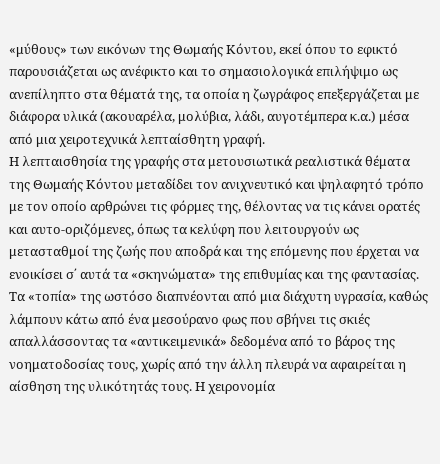«μύθους» των εικόνων της Θωμαής Κόντου, εκεί όπου το εφικτό παρουσιάζεται ως ανέφικτο και το σημασιολογικά επιλήψιμο ως ανεπίληπτο στα θέματά της, τα οποία η ζωγράφος επεξεργάζεται με διάφορα υλικά (ακουαρέλα, μολύβια, λάδι, αυγοτέμπερα κ.α.) μέσα από μια χειροτεχνικά λεπταίσθητη γραφή.
Η λεπταισθησία της γραφής στα μετουσιωτικά ρεαλιστικά θέματα της Θωμαής Κόντου μεταδίδει τον ανιχνευτικό και ψηλαφητό τρόπο με τον οποίο αρθρώνει τις φόρμες της, θέλοντας να τις κάνει ορατές και αυτο-οριζόμενες, όπως τα κελύφη που λειτουργούν ως μετασταθμοί της ζωής που αποδρά και της επόμενης που έρχεται να ενοικίσει σ΄ αυτά τα «σκηνώματα» της επιθυμίας και της φαντασίας. Τα «τοπία» της ωστόσο διαπνέονται από μια διάχυτη υγρασία, καθώς λάμπουν κάτω από ένα μεσούρανο φως που σβήνει τις σκιές απαλλάσσοντας τα «αντικειμενικά» δεδομένα από το βάρος της νοηματοδοσίας τους, χωρίς από την άλλη πλευρά να αφαιρείται η αίσθηση της υλικότητάς τους. Η χειρονομία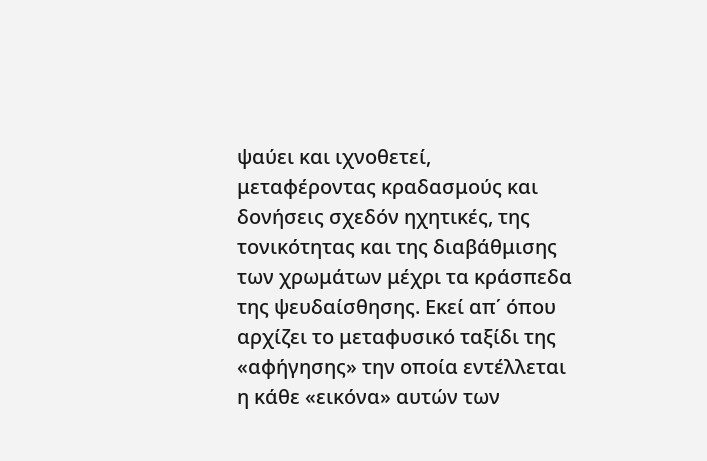ψαύει και ιχνοθετεί, μεταφέροντας κραδασμούς και δονήσεις σχεδόν ηχητικές, της τονικότητας και της διαβάθμισης των χρωμάτων μέχρι τα κράσπεδα της ψευδαίσθησης. Εκεί απ΄ όπου αρχίζει το μεταφυσικό ταξίδι της «αφήγησης» την οποία εντέλλεται η κάθε «εικόνα» αυτών των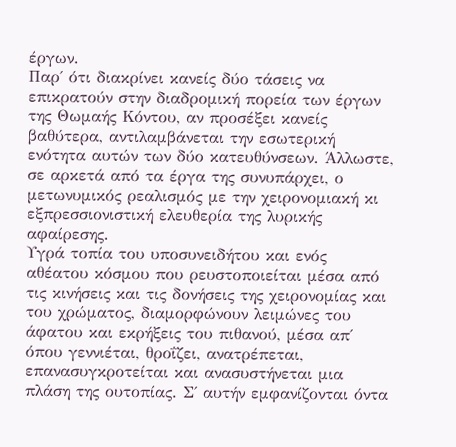έργων.
Παρ΄ ότι διακρίνει κανείς δύο τάσεις να επικρατούν στην διαδρομική πορεία των έργων της Θωμαής Κόντου, αν προσέξει κανείς βαθύτερα, αντιλαμβάνεται την εσωτερική ενότητα αυτών των δύο κατευθύνσεων. Άλλωστε, σε αρκετά από τα έργα της συνυπάρχει, ο μετωνυμικός ρεαλισμός με την χειρονομιακή κι εξπρεσσιονιστική ελευθερία της λυρικής αφαίρεσης.
Υγρά τοπία του υποσυνειδήτου και ενός αθέατου κόσμου που ρευστοποιείται μέσα από τις κινήσεις και τις δονήσεις της χειρονομίας και του χρώματος, διαμορφώνουν λειμώνες του άφατου και εκρήξεις του πιθανού, μέσα απ΄ όπου γεννιέται, θροΐζει, ανατρέπεται, επανασυγκροτείται και ανασυστήνεται μια πλάση της ουτοπίας. Σ΄ αυτήν εμφανίζονται όντα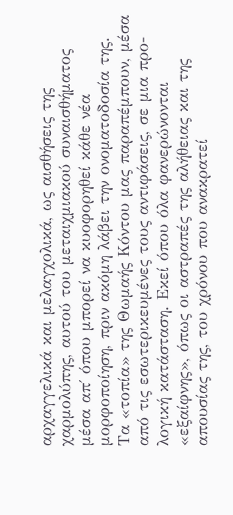αρχαγγελικά και μελαγχολικά, ως αισθήσεις της χαρμολύπης, αυτού του μεταιχμιακού συναισθήματος μέσα απ΄ όπου μπορεί να κυοφορηθεί κάθε νέα μορφοποίηση, πριν ακόμη λάβει την ονοματοδοσία της.
Τα «τοπία» της Θωμαής Κόντου μας παραπέμπουν, μέσα από τις εσωτερικευμένες τους αντιφάσεις, σε μια προ-λογική κατάσταση. Εκεί όπου όλα φανερώνονται «εξαίφνης», όπως οι αστραπές της αλήθειας και της απουσίας της, του χρόνου που ανακρατεί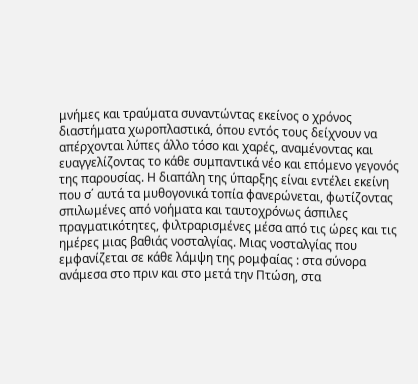μνήμες και τραύματα συναντώντας εκείνος ο χρόνος διαστήματα χωροπλαστικά, όπου εντός τους δείχνουν να απέρχονται λύπες άλλο τόσο και χαρές, αναμένοντας και ευαγγελίζοντας το κάθε συμπαντικά νέο και επόμενο γεγονός της παρουσίας. Η διαπάλη της ύπαρξης είναι εντέλει εκείνη που σ΄ αυτά τα μυθογονικά τοπία φανερώνεται, φωτίζοντας σπιλωμένες από νοήματα και ταυτοχρόνως άσπιλες πραγματικότητες, φιλτραρισμένες μέσα από τις ώρες και τις ημέρες μιας βαθιάς νοσταλγίας. Μιας νοσταλγίας που εμφανίζεται σε κάθε λάμψη της ρομφαίας : στα σύνορα ανάμεσα στο πριν και στο μετά την Πτώση, στα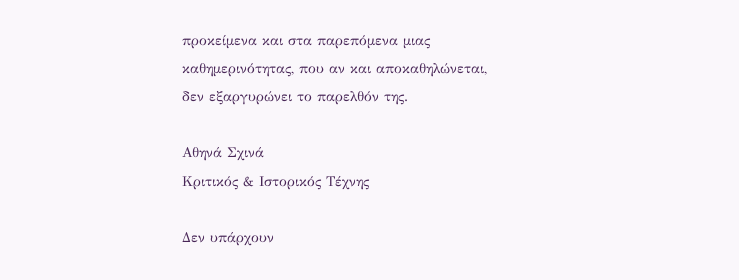προκείμενα και στα παρεπόμενα μιας καθημερινότητας, που αν και αποκαθηλώνεται, δεν εξαργυρώνει το παρελθόν της.

Αθηνά Σχινά
Κριτικός & Ιστορικός Τέχνης

Δεν υπάρχουν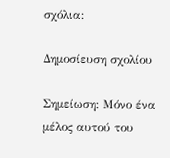σχόλια:

Δημοσίευση σχολίου

Σημείωση: Μόνο ένα μέλος αυτού του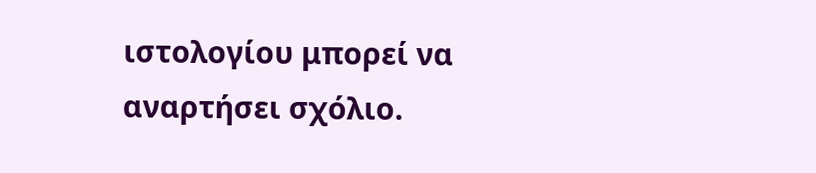ιστολογίου μπορεί να αναρτήσει σχόλιο.